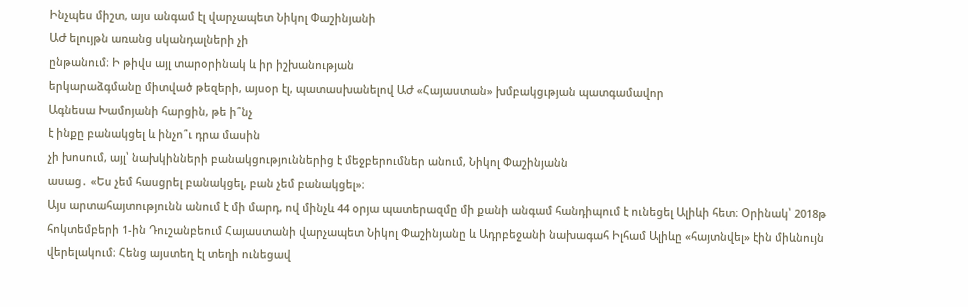Ինչպես միշտ, այս անգամ էլ վարչապետ Նիկոլ Փաշինյանի
ԱԺ ելույթն առանց սկանդալների չի
ընթանում։ Ի թիվս այլ տարօրինակ և իր իշխանության
երկարաձգմանը միտված թեզերի, այսօր էլ, պատասխանելով ԱԺ «Հայաստան» խմբակցւթյան պատգամավոր
Ագնեսա Խամոյանի հարցին, թե ի՞նչ
է ինքը բանակցել և ինչո՞ւ դրա մասին
չի խոսում, այլ՝ նախկինների բանակցություններից է մեջբերումներ անում, Նիկոլ Փաշինյանն
ասաց․ «Ես չեմ հասցրել բանակցել, բան չեմ բանակցել»։
Այս արտահայտությունն անում է մի մարդ, ով մինչև 44 օրյա պատերազմը մի քանի անգամ հանդիպում է ունեցել Ալիևի հետ։ Օրինակ՝ 2018թ հոկտեմբերի 1-ին Դուշանբեում Հայաստանի վարչապետ Նիկոլ Փաշինյանը և Ադրբեջանի նախագահ Իլհամ Ալիևը «հայտնվել» էին միևնույն վերելակում։ Հենց այստեղ էլ տեղի ունեցավ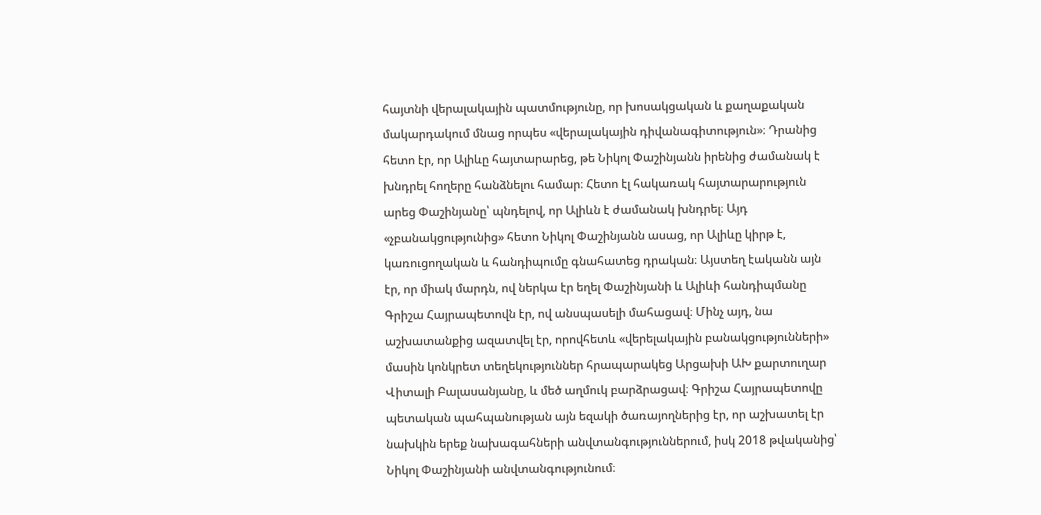հայտնի վերալակային պատմությունը, որ խոսակցական և քաղաքական մակարդակում մնաց որպես «վերալակային դիվանագիտություն»։ Դրանից հետո էր, որ Ալիևը հայտարարեց, թե Նիկոլ Փաշինյանն իրենից ժամանակ է խնդրել հողերը հանձնելու համար։ Հետո էլ հակառակ հայտարարություն արեց Փաշինյանը՝ պնդելով, որ Ալիևն է ժամանակ խնդրել։ Այդ «չբանակցությունից» հետո Նիկոլ Փաշինյանն ասաց, որ Ալիևը կիրթ է, կառուցողական և հանդիպումը գնահատեց դրական։ Այստեղ էականն այն էր, որ միակ մարդն, ով ներկա էր եղել Փաշինյանի և Ալիևի հանդիպմանը Գրիշա Հայրապետովն էր, ով անսպասելի մահացավ։ Մինչ այդ, նա աշխատանքից ազատվել էր, որովհետև «վերելակային բանակցությունների» մասին կոնկրետ տեղեկություններ հրապարակեց Արցախի ԱԽ քարտուղար Վիտալի Բալասանյանը, և մեծ աղմուկ բարձրացավ։ Գրիշա Հայրապետովը պետական պահպանության այն եզակի ծառայողներից էր, որ աշխատել էր նախկին երեք նախագահների անվտանգություններում, իսկ 2018 թվականից՝ Նիկոլ Փաշինյանի անվտանգությունում։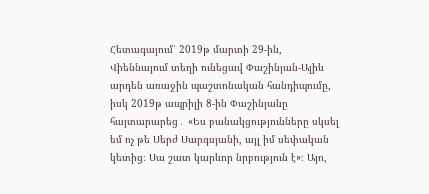Հետագայում՝ 2019թ մարտի 29-ին, Վիեննայում տեղի ունեցավ Փաշինյան-Ալիև արդեն առաջին պաշտոնական հանդիպումը, իսկ 2019թ ապրիլի 8-ին Փաշինյանը հայտարարեց․ «Ես բանակցությունները սկսել եմ ոչ թե Սերժ Սարգսյանի, այլ իմ սեփական կետից։ Սա շատ կարևոր նրբություն է»։ Այո,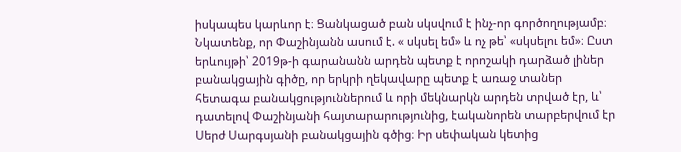իսկապես կարևոր է։ Ցանկացած բան սկսվում է ինչ-որ գործողությամբ։ Նկատենք, որ Փաշինյանն ասում է. « սկսել եմ» և ոչ թե՝ «սկսելու եմ»։ Ըստ երևույթի՝ 2019թ-ի գարանանն արդեն պետք է որոշակի դարձած լիներ բանակցային գիծը, որ երկրի ղեկավարը պետք է առաջ տաներ հետագա բանակցություններում և որի մեկնարկն արդեն տրված էր, և՝ դատելով Փաշինյանի հայտարարությունից, էականորեն տարբերվում էր Սերժ Սարգսյանի բանակցային գծից։ Իր սեփական կետից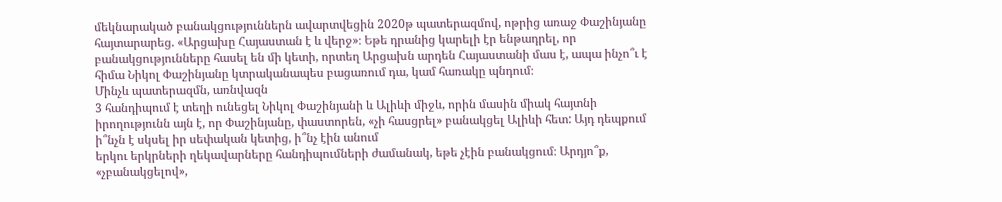մեկնարակած բանակցություններն ավարտվեցին 2020թ պատերազմով, ոթրից առաջ Փաշինյանը հայտարարեց. «Արցախը Հայաստան է և վերջ»։ Եթե դրանից կարելի էր ենթադրել, որ բանակցությունները հասել են մի կետի, որտեղ Արցախն արդեն Հայաստանի մաս է, ապա ինչո՞ւ է հիմա Նիկոլ Փաշինյանը կտրականապես բացառում դա, կամ հառակը պնդում։
Մինչև պատերազմն, առնվազն
3 հանդիպում է տեղի ունեցել Նիկոլ Փաշինյանի և Ալիևի միջև, որին մասին միակ հայտնի
իրողությունն այն է, որ Փաշինյանը, փաստորեն, «չի հասցրել» բանակցել Ալիևի հետ: Այդ դեպքում ի՞նչն է սկսել իր սեփական կետից, ի՞նչ էին անում
երկու երկրների ղեկավարները հանդիպումների ժամանակ, եթե չէին բանակցում։ Արդյո՞ք, «չբանակցելով»,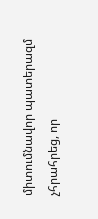միտումնավոր պատերազմ չհրահրեց, որ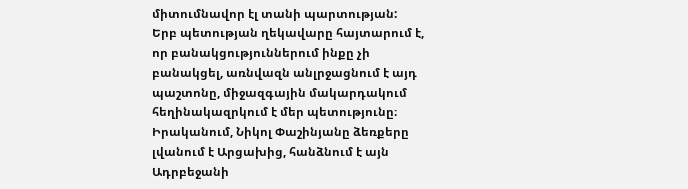միտումնավոր էլ տանի պարտության:
Երբ պետության ղեկավարը հայտարում է, որ բանակցություններում ինքը չի բանակցել, առնվազն անլրջացնում է այդ պաշտոնը, միջազգային մակարդակում հեղինակազրկում է մեր պետությունը։ Իրականում, Նիկոլ Փաշինյանը ձեռքերը լվանում է Արցախից, հանձնում է այն Ադրբեջանի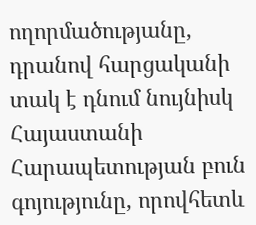ողորմածությանը, դրանով հարցականի տակ է դնում նույնիսկ Հայաստանի Հարապետության բուն գոյությունը, որովհետև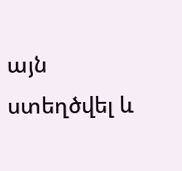այն ստեղծվել և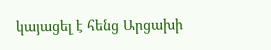կայացել է հենց Արցախի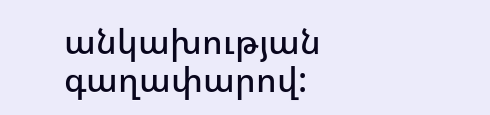անկախության գաղափարով: